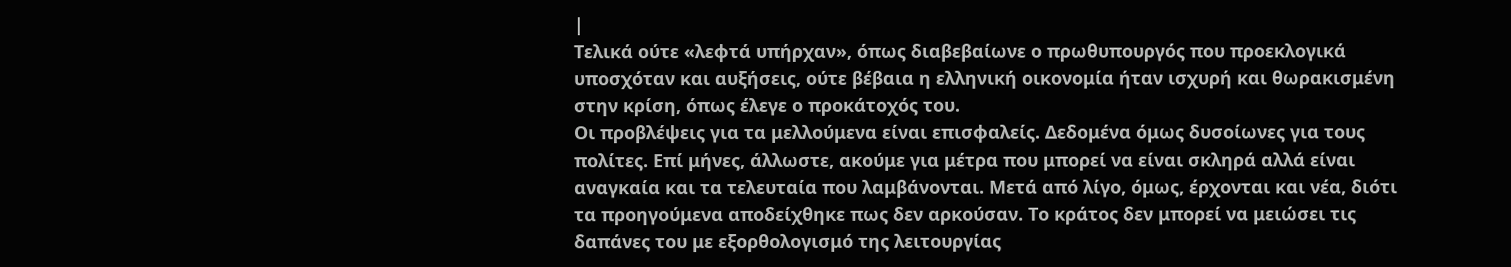|
Τελικά ούτε «λεφτά υπήρχαν», όπως διαβεβαίωνε ο πρωθυπουργός που προεκλογικά υποσχόταν και αυξήσεις, ούτε βέβαια η ελληνική οικονομία ήταν ισχυρή και θωρακισμένη στην κρίση, όπως έλεγε ο προκάτοχός του.
Οι προβλέψεις για τα μελλούμενα είναι επισφαλείς. Δεδομένα όμως δυσοίωνες για τους πολίτες. Επί μήνες, άλλωστε, ακούμε για μέτρα που μπορεί να είναι σκληρά αλλά είναι αναγκαία και τα τελευταία που λαμβάνονται. Μετά από λίγο, όμως, έρχονται και νέα, διότι τα προηγούμενα αποδείχθηκε πως δεν αρκούσαν. Το κράτος δεν μπορεί να μειώσει τις δαπάνες του με εξορθολογισμό της λειτουργίας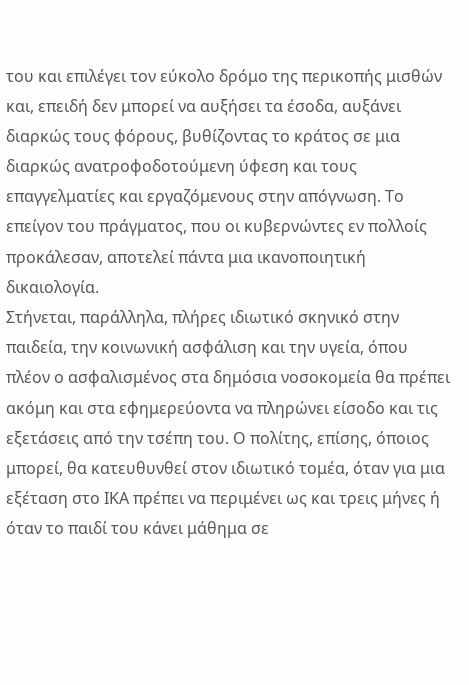του και επιλέγει τον εύκολο δρόμο της περικοπής μισθών και, επειδή δεν μπορεί να αυξήσει τα έσοδα, αυξάνει διαρκώς τους φόρους, βυθίζοντας το κράτος σε μια διαρκώς ανατροφοδοτούμενη ύφεση και τους επαγγελματίες και εργαζόμενους στην απόγνωση. Το επείγον του πράγματος, που οι κυβερνώντες εν πολλοίς προκάλεσαν, αποτελεί πάντα μια ικανοποιητική δικαιολογία.
Στήνεται, παράλληλα, πλήρες ιδιωτικό σκηνικό στην παιδεία, την κοινωνική ασφάλιση και την υγεία, όπου πλέον ο ασφαλισμένος στα δημόσια νοσοκομεία θα πρέπει ακόμη και στα εφημερεύοντα να πληρώνει είσοδο και τις εξετάσεις από την τσέπη του. Ο πολίτης, επίσης, όποιος μπορεί, θα κατευθυνθεί στον ιδιωτικό τομέα, όταν για μια εξέταση στο ΙΚΑ πρέπει να περιμένει ως και τρεις μήνες ή όταν το παιδί του κάνει μάθημα σε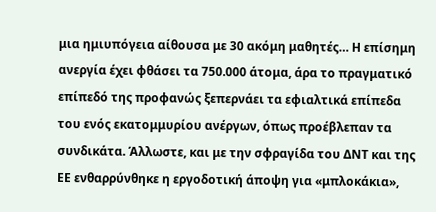μια ημιυπόγεια αίθουσα με 30 ακόμη μαθητές… Η επίσημη ανεργία έχει φθάσει τα 750.000 άτομα, άρα το πραγματικό επίπεδό της προφανώς ξεπερνάει τα εφιαλτικά επίπεδα του ενός εκατομμυρίου ανέργων, όπως προέβλεπαν τα συνδικάτα. Άλλωστε, και με την σφραγίδα του ΔΝΤ και της ΕΕ ενθαρρύνθηκε η εργοδοτική άποψη για «μπλοκάκια»,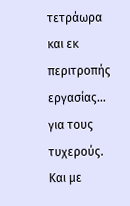τετράωρα και εκ περιτροπής εργασίας… για τους τυχερούς. Και με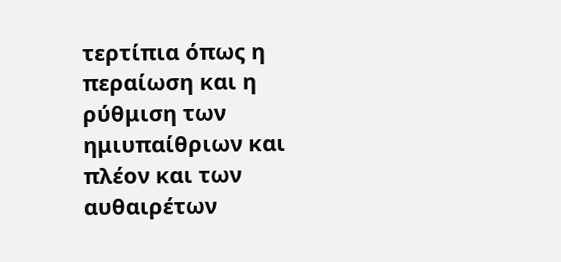τερτίπια όπως η περαίωση και η ρύθμιση των ημιυπαίθριων και πλέον και των αυθαιρέτων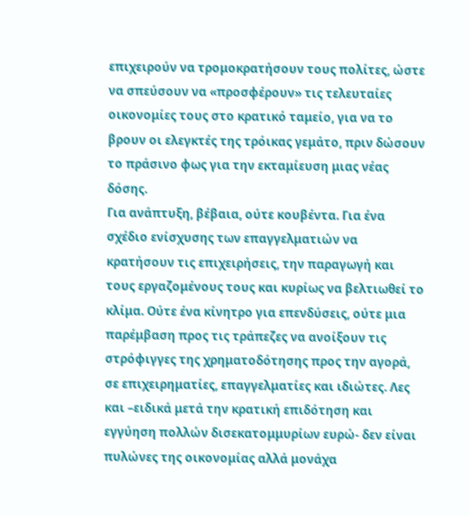επιχειρούν να τρομοκρατήσουν τους πολίτες, ώστε να σπεύσουν να «προσφέρουν» τις τελευταίες οικονομίες τους στο κρατικό ταμείο, για να το βρουν οι ελεγκτές της τρόικας γεμάτο, πριν δώσουν το πράσινο φως για την εκταμίευση μιας νέας δόσης.
Για ανάπτυξη, βέβαια, ούτε κουβέντα. Για ένα σχέδιο ενίσχυσης των επαγγελματιών να κρατήσουν τις επιχειρήσεις, την παραγωγή και τους εργαζομένους τους και κυρίως να βελτιωθεί το κλίμα. Oύτε ένα κίνητρο για επενδύσεις, ούτε μια παρέμβαση προς τις τράπεζες να ανοίξουν τις στρόφιγγες της χρηματοδότησης προς την αγορά, σε επιχειρηματίες, επαγγελματίες και ιδιώτες. Λες και –ειδικά μετά την κρατική επιδότηση και εγγύηση πολλών δισεκατομμυρίων ευρώ- δεν είναι πυλώνες της οικονομίας αλλά μονάχα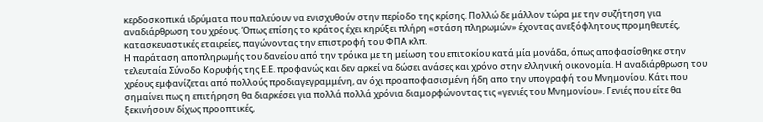κερδοσκοπικά ιδρύματα που παλεύουν να ενισχυθούν στην περίοδο της κρίσης. Πολλώ δε μάλλον τώρα με την συζήτηση για αναδιάρθρωση του χρέους. Όπως επίσης το κράτος έχει κηρύξει πλήρη «στάση πληρωμών» έχοντας ανεξόφλητους προμηθευτές, κατασκευαστικές εταιρείες, παγώνοντας την επιστροφή του ΦΠΑ κλπ.
Η παράταση αποπληρωμής του δανείου από την τρόικα με τη μείωση του επιτοκίου κατά μία μονάδα, όπως αποφασίσθηκε στην τελευταία Σύνοδο Κορυφής της Ε.Ε. προφανώς και δεν αρκεί να δώσει ανάσες και χρόνο στην ελληνική οικονομία. Η αναδιάρθρωση του χρέους εμφανίζεται από πολλούς προδιαγεγραμμένη, αν όχι προαποφασισμένη ήδη απο την υπογραφή του Μνημονίου. Κάτι που σημαίνει πως η επιτήρηση θα διαρκέσει για πολλά πολλά χρόνια διαμορφώνοντας τις «γενιές του Μνημονίου». Γενιές που είτε θα ξεκινήσουν δίχως προοπτικές,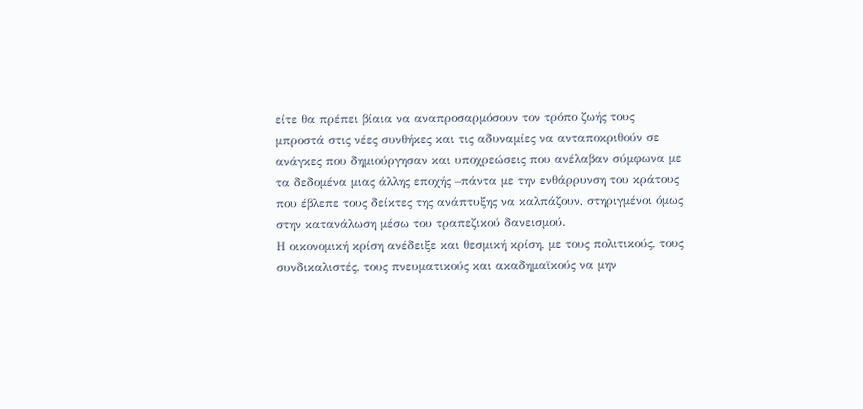είτε θα πρέπει βίαια να αναπροσαρμόσουν τον τρόπο ζωής τους μπροστά στις νέες συνθήκες και τις αδυναμίες να ανταποκριθούν σε ανάγκες που δημιούργησαν και υποχρεώσεις που ανέλαβαν σύμφωνα με τα δεδομένα μιας άλλης εποχής –πάντα με την ενθάρρυνση του κράτους που έβλεπε τους δείκτες της ανάπτυξης να καλπάζουν, στηριγμένοι όμως στην κατανάλωση μέσω του τραπεζικού δανεισμού.
Η οικονομική κρίση ανέδειξε και θεσμική κρίση, με τους πολιτικούς, τους συνδικαλιστές, τους πνευματικούς και ακαδημαϊκούς να μην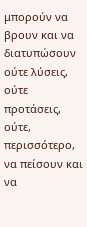μπορούν να βρουν και να διατυπώσουν ούτε λύσεις, ούτε προτάσεις, ούτε, περισσότερο, να πείσουν και να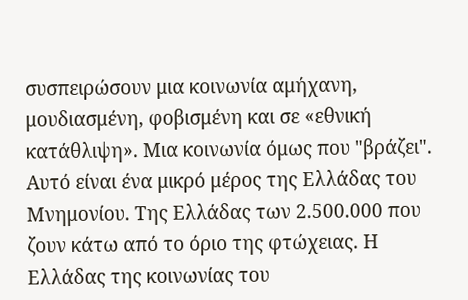συσπειρώσουν μια κοινωνία αμήχανη, μουδιασμένη, φοβισμένη και σε «εθνική κατάθλιψη». Μια κοινωνία όμως που "βράζει". Αυτό είναι ένα μικρό μέρος της Ελλάδας του Μνημονίου. Της Ελλάδας των 2.500.000 που ζουν κάτω από το όριο της φτώχειας. Η Ελλάδας της κοινωνίας του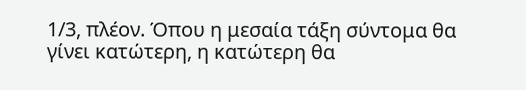1/3, πλέον. Όπου η μεσαία τάξη σύντομα θα γίνει κατώτερη, η κατώτερη θα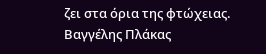ζει στα όρια της φτώχειας.
Βαγγέλης Πλάκας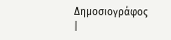Δημοσιογράφος
|